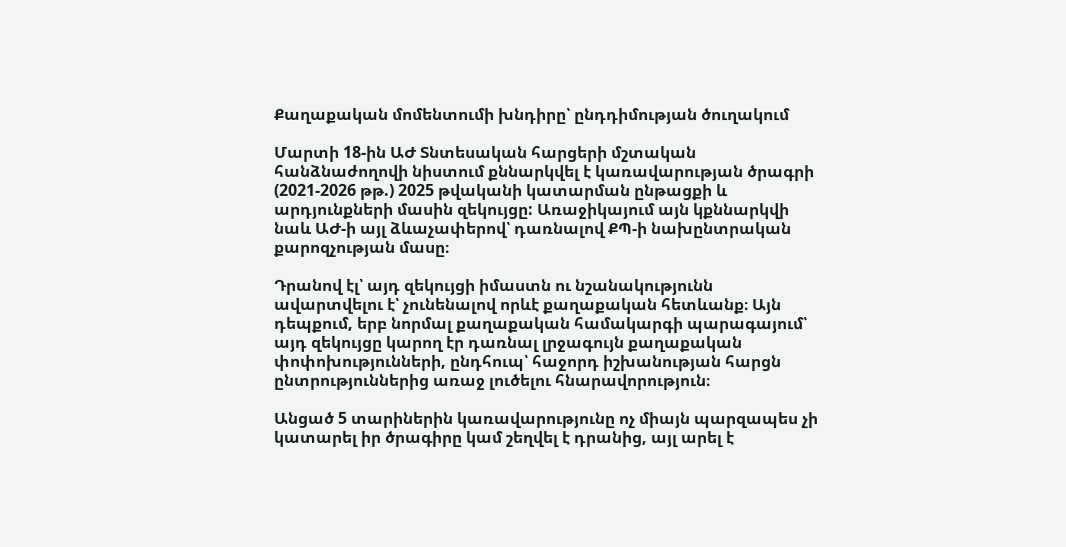Քաղաքական մոմենտումի խնդիրը՝ ընդդիմության ծուղակում

Մարտի 18-ին ԱԺ Տնտեսական հարցերի մշտական հանձնաժողովի նիստում քննարկվել է կառավարության ծրագրի (2021-2026 թթ.) 2025 թվականի կատարման ընթացքի և արդյունքների մասին զեկույցը: Առաջիկայում այն կքննարկվի նաև ԱԺ-ի այլ ձևաչափերով՝ դառնալով ՔՊ-ի նախընտրական քարոզչության մասը։

Դրանով էլ՝ այդ զեկույցի իմաստն ու նշանակությունն ավարտվելու է՝ չունենալով որևէ քաղաքական հետևանք։ Այն դեպքում, երբ նորմալ քաղաքական համակարգի պարագայում՝ այդ զեկույցը կարող էր դառնալ լրջագույն քաղաքական փոփոխությունների, ընդհուպ՝ հաջորդ իշխանության հարցն ընտրություններից առաջ լուծելու հնարավորություն։

Անցած 5 տարիներին կառավարությունը ոչ միայն պարզապես չի կատարել իր ծրագիրը կամ շեղվել է դրանից, այլ արել է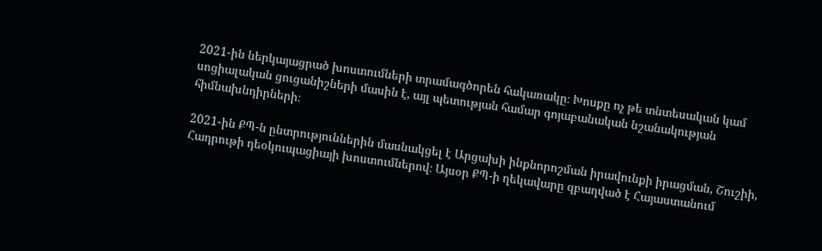2021-ին ներկայացրած խոստումների տրամագծորեն հակառակը։ Խոսքը ոչ թե տնտեսական կամ սոցիալական ցուցանիշների մասին է, այլ պետության համար գոյաբանական նշանակության հիմնախնդիրների։

2021-ին ՔՊ-ն ընտրություններին մասնակցել է Արցախի ինքնորոշման իրավունքի իրացման, Շուշիի, Հադրութի դեօկուպացիայի խոստումներով։ Այսօր ՔՊ-ի ղեկավարը զբաղված է Հայաստանում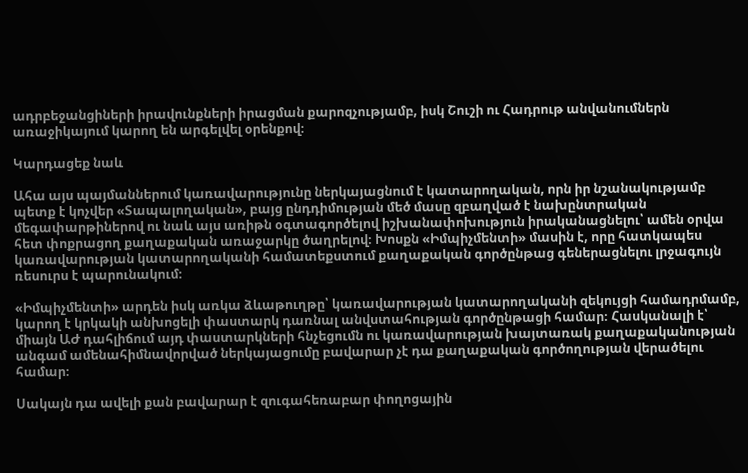ադրբեջանցիների իրավունքների իրացման քարոզչությամբ, իսկ Շուշի ու Հադրութ անվանումներն առաջիկայում կարող են արգելվել օրենքով։

Կարդացեք նաև

Ահա այս պայմաններում կառավարությունը ներկայացնում է կատարողական, որն իր նշանակությամբ պետք է կոչվեր «Տապալողական», բայց ընդդիմության մեծ մասը զբաղված է նախընտրական  մեգափարթիներով ու նաև այս առիթն օգտագործելով իշխանափոխություն իրականացնելու՝ ամեն օրվա հետ փոքրացող քաղաքական առաջարկը ծաղրելով։ Խոսքն «Իմպիչմենտի» մասին է, որը հատկապես կառավարության կատարողականի համատեքստում քաղաքական գործընթաց գեներացնելու լրջագույն ռեսուրս է պարունակում։

«Իմպիչմենտի» արդեն իսկ առկա ձևաթուղթը՝ կառավարության կատարողականի զեկույցի համադրմամբ, կարող է կրկակի անխոցելի փաստարկ դառնալ անվստահության գործընթացի համար։ Հասկանալի է՝ միայն ԱԺ դահլիճում այդ փաստարկների հնչեցումն ու կառավարության խայտառակ քաղաքականության անգամ ամենահիմնավորված ներկայացումը բավարար չէ դա քաղաքական գործողության վերածելու համար։

Սակայն դա ավելի քան բավարար է զուգահեռաբար փողոցային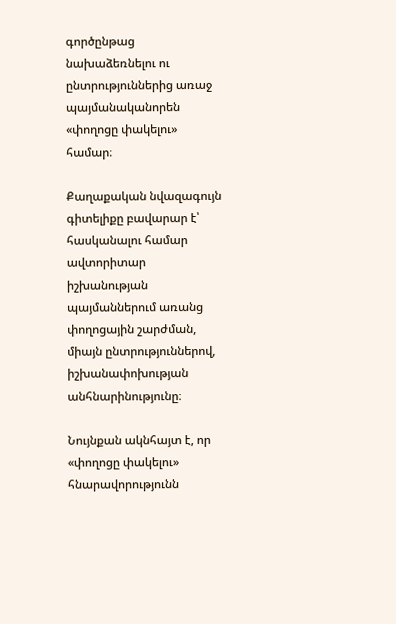գործընթաց նախաձեռնելու ու ընտրություններից առաջ պայմանականորեն «փողոցը փակելու» համար։

Քաղաքական նվազագույն գիտելիքը բավարար է՝ հասկանալու համար ավտորիտար իշխանության պայմաններում առանց փողոցային շարժման, միայն ընտրություններով, իշխանափոխության անհնարինությունը։

Նույնքան ակնհայտ է, որ «փողոցը փակելու» հնարավորությունն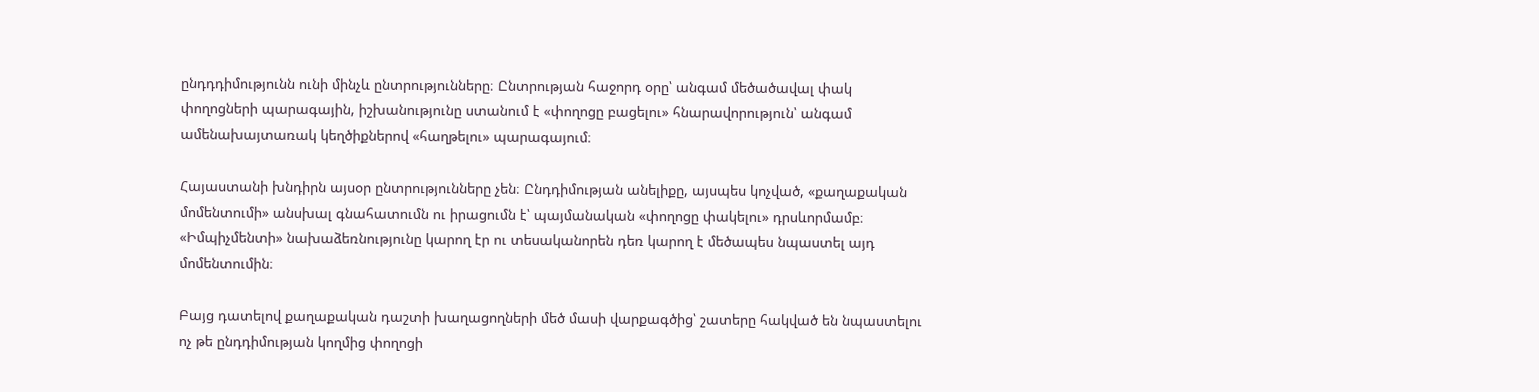ընդդդիմությունն ունի մինչև ընտրությունները։ Ընտրության հաջորդ օրը՝ անգամ մեծածավալ փակ փողոցների պարագային, իշխանությունը ստանում է «փողոցը բացելու» հնարավորություն՝ անգամ ամենախայտառակ կեղծիքներով «հաղթելու» պարագայում։

Հայաստանի խնդիրն այսօր ընտրությունները չեն։ Ընդդիմության անելիքը, այսպես կոչված, «քաղաքական մոմենտումի» անսխալ գնահատումն ու իրացումն է՝ պայմանական «փողոցը փակելու» դրսևորմամբ։ «Իմպիչմենտի» նախաձեռնությունը կարող էր ու տեսականորեն դեռ կարող է մեծապես նպաստել այդ մոմենտումին։

Բայց դատելով քաղաքական դաշտի խաղացողների մեծ մասի վարքագծից՝ շատերը հակված են նպաստելու ոչ թե ընդդիմության կողմից փողոցի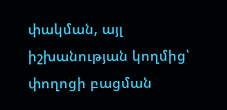փակման, այլ իշխանության կողմից՝ փողոցի բացման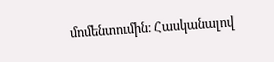մոմենտումին։ Հասկանալով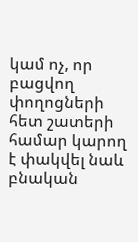կամ ոչ, որ բացվող փողոցների հետ շատերի համար կարող է փակվել նաև բնական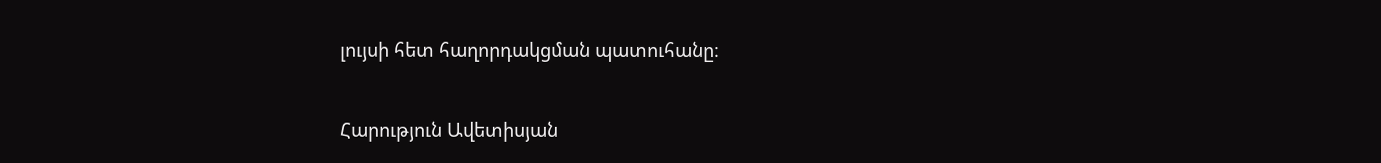լույսի հետ հաղորդակցման պատուհանը։

Հարություն Ավետիսյան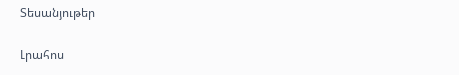Տեսանյութեր

Լրահոս